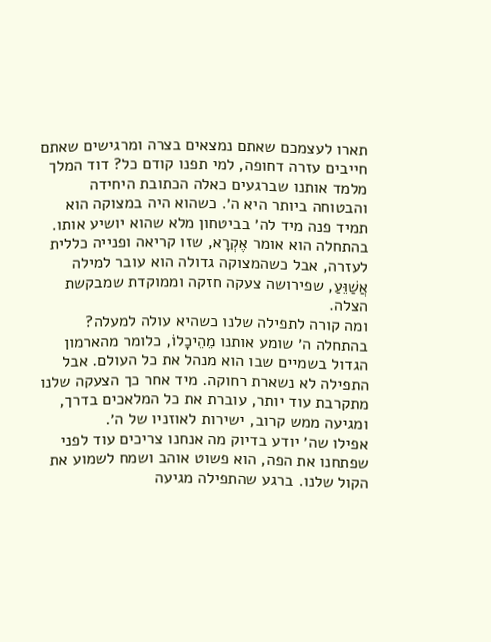תארו לעצמכם שאתם נמצאים בצרה ומרגישים שאתם חייבים עזרה דחופה, למי תפנו קודם כל? דוד המלך מלמד אותנו שברגעים כאלה הכתובת היחידה והבטוחה ביותר היא ה׳. כשהוא היה במצוקה הוא תמיד פנה מיד לה׳ בביטחון מלא שהוא יושיע אותו. בהתחלה הוא אומר אֶקְרָא, שזו קריאה ופנייה כללית לעזרה, אבל כשהמצוקה גדולה הוא עובר למילה אֲשַׁוֵּעַ, שפירושה צעקה חזקה וממוקדת שמבקשת הצלה.
ומה קורה לתפילה שלנו כשהיא עולה למעלה? בהתחלה ה׳ שומע אותנו מֵהֵיכָלוֹ, כלומר מהארמון הגדול בשמיים שבו הוא מנהל את כל העולם. אבל התפילה לא נשארת רחוקה. מיד אחר כך הצעקה שלנו מתקרבת עוד יותר, עוברת את כל המלאכים בדרך, ומגיעה ממש קרוב, ישירות לאוזניו של ה׳.
אפילו שה׳ יודע בדיוק מה אנחנו צריכים עוד לפני שפתחנו את הפה, הוא פשוט אוהב ושמח לשמוע את הקול שלנו. ברגע שהתפילה מגיעה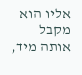אליו הוא מקבל אותה מיד,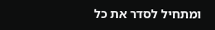ומתחיל לסדר את כל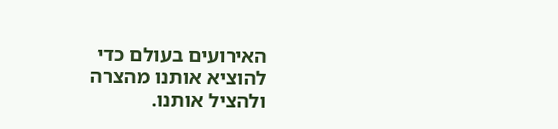האירועים בעולם כדי להוציא אותנו מהצרה ולהציל אותנו.